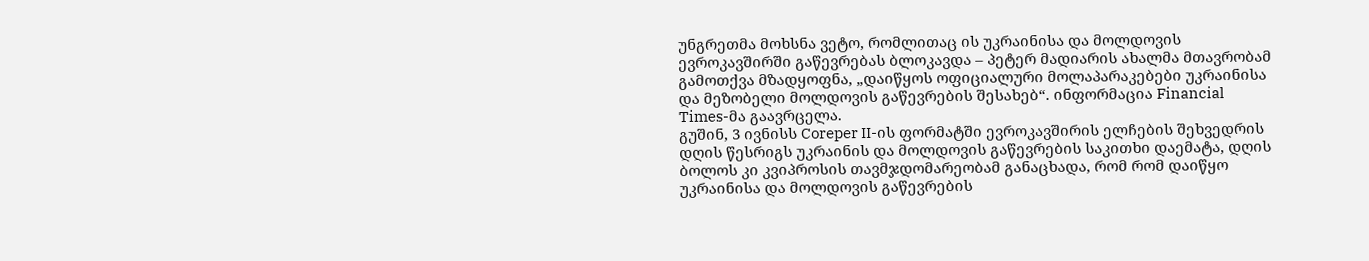უნგრეთმა მოხსნა ვეტო, რომლითაც ის უკრაინისა და მოლდოვის ევროკავშირში გაწევრებას ბლოკავდა – პეტერ მადიარის ახალმა მთავრობამ გამოთქვა მზადყოფნა, „დაიწყოს ოფიციალური მოლაპარაკებები უკრაინისა და მეზობელი მოლდოვის გაწევრების შესახებ“. ინფორმაცია Financial Times-მა გაავრცელა.
გუშინ, 3 ივნისს Coreper II-ის ფორმატში ევროკავშირის ელჩების შეხვედრის დღის წესრიგს უკრაინის და მოლდოვის გაწევრების საკითხი დაემატა, დღის ბოლოს კი კვიპროსის თავმჯდომარეობამ განაცხადა, რომ რომ დაიწყო უკრაინისა და მოლდოვის გაწევრების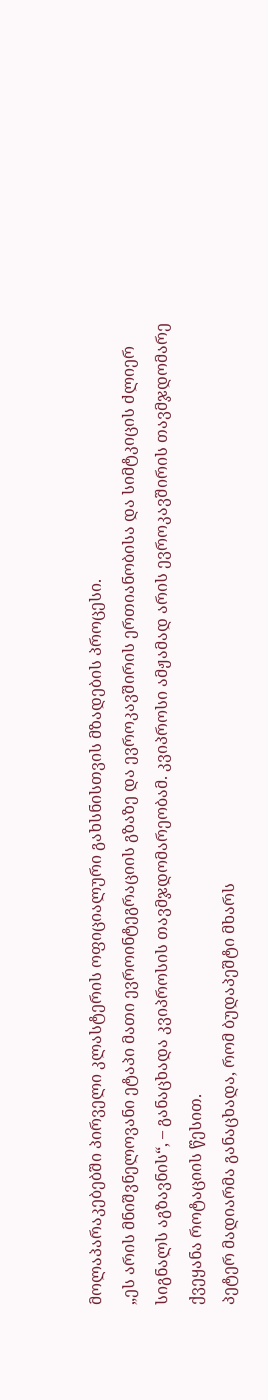მოლაპარაკებებში პირველი კლასტერის ოფიციალური გახსნისთვის მზადების პროცესი.
„ეს არის მნიშვნელოვანი ეტაპი მათი ევროინტეგრაციის გზაზე და ევროკავშირის ერთიანობისა და სიმტკიცის ძლიერ სიგნალს აგზავნის“, – განაცხადა კვიპროსის თავმჯდომარეობამ. კვიპროსი ამჟამად არის ევროკავშირის თავმჯდომარე ქვეყანა როტაციის წესით.
პეტერ მადიარმა განაცხადა, რომ ბუდაპეშტი მხარს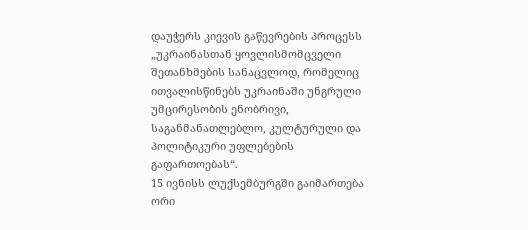დაუჭერს კიევის გაწევრების პროცესს „უკრაინასთან ყოვლისმომცველი შეთანხმების სანაცვლოდ, რომელიც ითვალისწინებს უკრაინაში უნგრული უმცირესობის ენობრივი, საგანმანათლებლო, კულტურული და პოლიტიკური უფლებების გაფართოებას“.
15 ივნისს ლუქსემბურგში გაიმართება ორი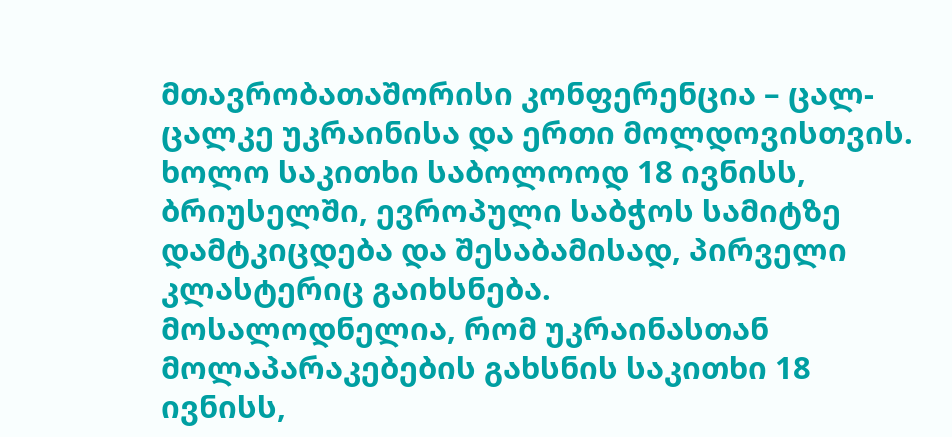მთავრობათაშორისი კონფერენცია – ცალ-ცალკე უკრაინისა და ერთი მოლდოვისთვის.
ხოლო საკითხი საბოლოოდ 18 ივნისს, ბრიუსელში, ევროპული საბჭოს სამიტზე დამტკიცდება და შესაბამისად, პირველი კლასტერიც გაიხსნება.
მოსალოდნელია, რომ უკრაინასთან მოლაპარაკებების გახსნის საკითხი 18 ივნისს,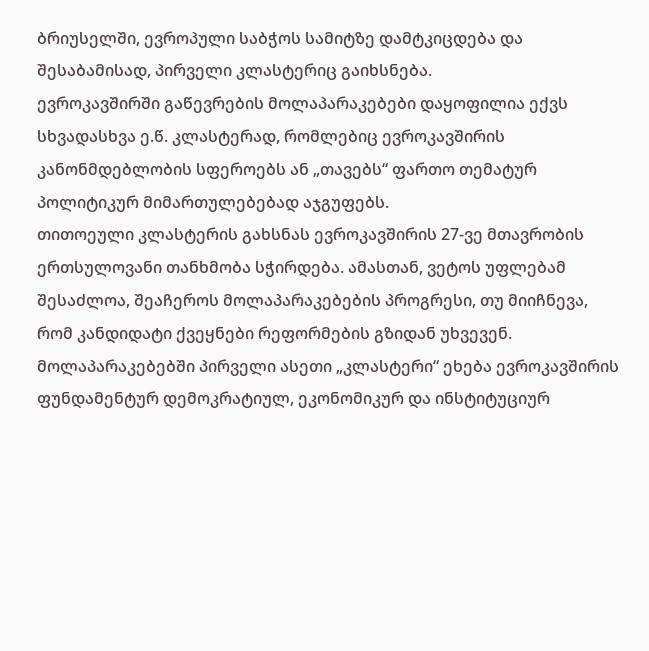ბრიუსელში, ევროპული საბჭოს სამიტზე დამტკიცდება და შესაბამისად, პირველი კლასტერიც გაიხსნება.
ევროკავშირში გაწევრების მოლაპარაკებები დაყოფილია ექვს სხვადასხვა ე.წ. კლასტერად, რომლებიც ევროკავშირის კანონმდებლობის სფეროებს ან „თავებს“ ფართო თემატურ პოლიტიკურ მიმართულებებად აჯგუფებს.
თითოეული კლასტერის გახსნას ევროკავშირის 27-ვე მთავრობის ერთსულოვანი თანხმობა სჭირდება. ამასთან, ვეტოს უფლებამ შესაძლოა, შეაჩეროს მოლაპარაკებების პროგრესი, თუ მიიჩნევა, რომ კანდიდატი ქვეყნები რეფორმების გზიდან უხვევენ.
მოლაპარაკებებში პირველი ასეთი „კლასტერი“ ეხება ევროკავშირის ფუნდამენტურ დემოკრატიულ, ეკონომიკურ და ინსტიტუციურ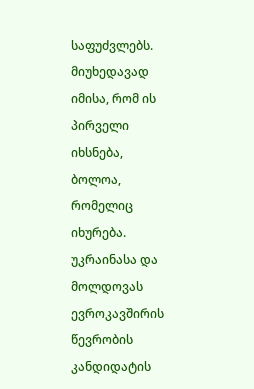საფუძვლებს. მიუხედავად იმისა, რომ ის პირველი იხსნება, ბოლოა, რომელიც იხურება.
უკრაინასა და მოლდოვას ევროკავშირის წევრობის კანდიდატის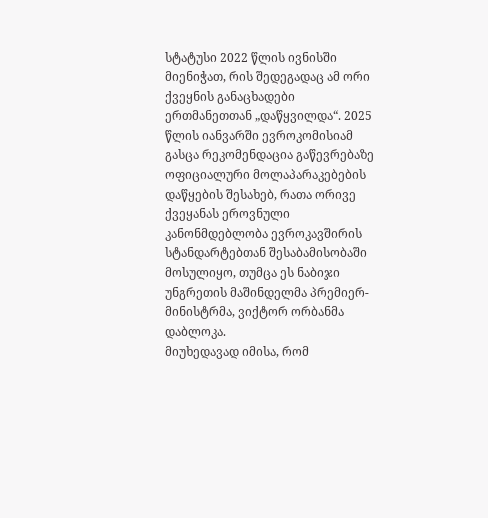სტატუსი 2022 წლის ივნისში მიენიჭათ, რის შედეგადაც ამ ორი ქვეყნის განაცხადები ერთმანეთთან „დაწყვილდა“. 2025 წლის იანვარში ევროკომისიამ გასცა რეკომენდაცია გაწევრებაზე ოფიციალური მოლაპარაკებების დაწყების შესახებ, რათა ორივე ქვეყანას ეროვნული კანონმდებლობა ევროკავშირის სტანდარტებთან შესაბამისობაში მოსულიყო, თუმცა ეს ნაბიჯი უნგრეთის მაშინდელმა პრემიერ-მინისტრმა, ვიქტორ ორბანმა დაბლოკა.
მიუხედავად იმისა, რომ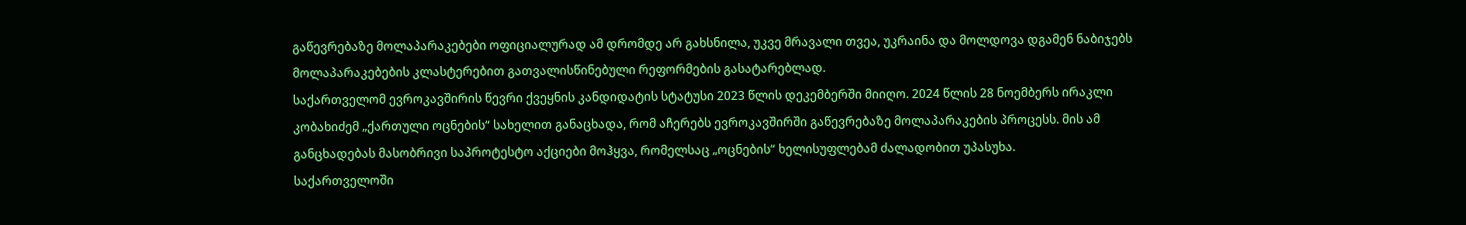გაწევრებაზე მოლაპარაკებები ოფიციალურად ამ დრომდე არ გახსნილა, უკვე მრავალი თვეა, უკრაინა და მოლდოვა დგამენ ნაბიჯებს მოლაპარაკებების კლასტერებით გათვალისწინებული რეფორმების გასატარებლად.
საქართველომ ევროკავშირის წევრი ქვეყნის კანდიდატის სტატუსი 2023 წლის დეკემბერში მიიღო. 2024 წლის 28 ნოემბერს ირაკლი კობახიძემ „ქართული ოცნების“ სახელით განაცხადა, რომ აჩერებს ევროკავშირში გაწევრებაზე მოლაპარაკების პროცესს. მის ამ განცხადებას მასობრივი საპროტესტო აქციები მოჰყვა, რომელსაც „ოცნების“ ხელისუფლებამ ძალადობით უპასუხა.
საქართველოში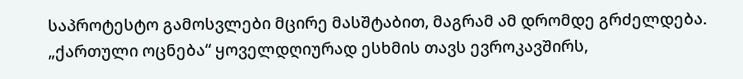საპროტესტო გამოსვლები მცირე მასშტაბით, მაგრამ ამ დრომდე გრძელდება.
„ქართული ოცნება“ ყოველდღიურად ესხმის თავს ევროკავშირს,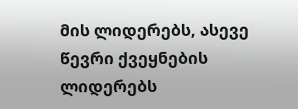მის ლიდერებს, ასევე წევრი ქვეყნების ლიდერებს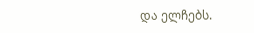და ელჩებს.